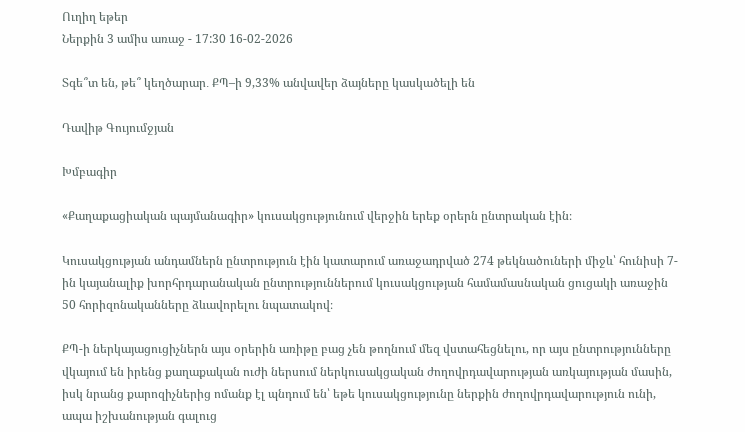Ուղիղ եթեր
Ներքին 3 ամիս առաջ - 17:30 16-02-2026

Տգե՞տ են, թե՞ կեղծարար․ ՔՊ–ի 9,33% անվավեր ձայները կասկածելի են

Դավիթ Գույումջյան

Խմբագիր

«Քաղաքացիական պայմանագիր» կուսակցությունում վերջին երեք օրերն ընտրական էին։

Կուսակցության անդամներն ընտրություն էին կատարում առաջադրված 274 թեկնածուների միջև՝ հունիսի 7-ին կայանալիք խորհրդարանական ընտրություններում կուսակցության համամասնական ցուցակի առաջին 50 հորիզոնականները ձևավորելու նպատակով։

ՔՊ-ի ներկայացուցիչներն այս օրերին առիթը բաց չեն թողնում մեզ վստահեցնելու, որ այս ընտրությունները վկայում են իրենց քաղաքական ուժի ներսում ներկուսակցական ժողովրդավարության առկայության մասին, իսկ նրանց քարոզիչներից ոմանք էլ պնդում են՝ եթե կուսակցությունը ներքին ժողովրդավարություն ունի, ապա իշխանության գալուց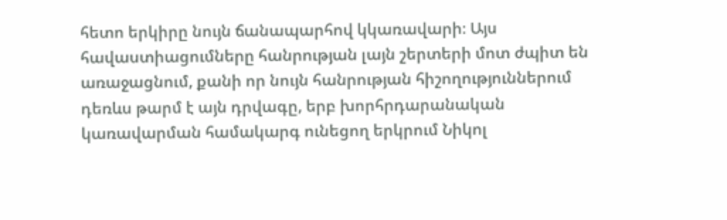հետո երկիրը նույն ճանապարհով կկառավարի։ Այս հավաստիացումները հանրության լայն շերտերի մոտ ժպիտ են առաջացնում, քանի որ նույն հանրության հիշողություններում դեռևս թարմ է այն դրվագը, երբ խորհրդարանական կառավարման համակարգ ունեցող երկրում Նիկոլ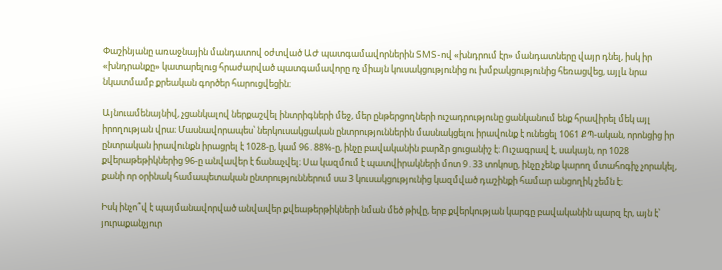Փաշինյանը առաջնային մանդատով օժտված ԱԺ պատգամավորներին SMS-ով «խնդրում էր» մանդատները վայր դնել, իսկ իր «խնդրանքը» կատարելուց հրաժարված պատգամավորը ոչ միայն կուսակցությունից ու խմբակցությունից հեռացվեց, այլև նրա նկատմամբ քրեական գործեր հարուցվեցին։

Այնուամենայնիվ, չցանկալով ներքաշվել ինտրիգների մեջ, մեր ընթերցողների ուշադրությունը ցանկանում ենք հրավիրել մեկ այլ իրողության վրա։ Մասնավորապես՝ ներկուսակցական ընտրություններին մասնակցելու իրավունք է ունեցել 1061 ՔՊ-ական, որոնցից իր ընտրական իրավունքն իրացրել է 1028-ը, կամ 96․88%-ը, ինչը բավականին բարձր ցուցանիշ է։ Ուշագրավ է, սակայն, որ 1028 քվերաթեթիկներից 96-ը անվավեր է ճանաչվել։ Սա կազմում է պատվիրակների մոտ 9․33 տոկոսը, ինչը չենք կարող մտահոգիչ չորակել, քանի որ օրինակ համապետական ընտրություններում սա 3 կուսակցությունից կազմված դաշինքի համար անցողիկ շեմն է։

Իսկ ինչո՞վ է պայմանավորված անվավեր քվեաթերթիկների նման մեծ թիվը, երբ քվերկության կարգը բավականին պարզ էր, այն է՝ յուրաքանչյուր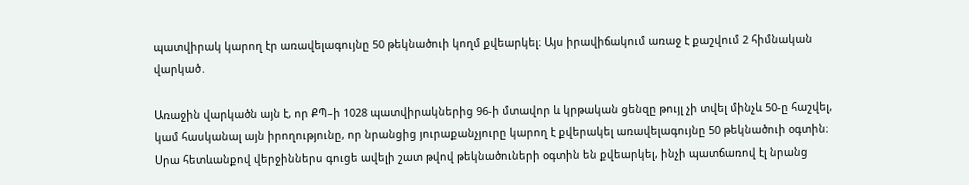պատվիրակ կարող էր առավելագույնը 50 թեկնածուի կողմ քվեարկել։ Այս իրավիճակում առաջ է քաշվում 2 հիմնական վարկած․

Առաջին վարկածն այն է, որ ՔՊ–ի 1028 պատվիրակներից 96-ի մտավոր և կրթական ցենզը թույլ չի տվել մինչև 50-ը հաշվել, կամ հասկանալ այն իրողությունը, որ նրանցից յուրաքանչյուրը կարող է քվերակել առավելագույնը 50 թեկնածուի օգտին։ Սրա հետևանքով վերջիններս գուցե ավելի շատ թվով թեկնածուների օգտին են քվեարկել, ինչի պատճառով էլ նրանց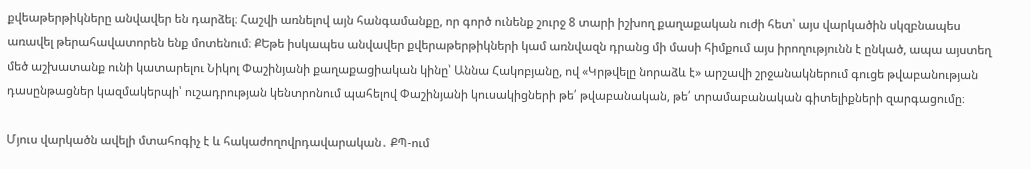քվեաթերթիկները անվավեր են դարձել։ Հաշվի առնելով այն հանգամանքը, որ գործ ունենք շուրջ 8 տարի իշխող քաղաքական ուժի հետ՝ այս վարկածին սկզբնապես առավել թերահավատորեն ենք մոտենում։ ՔԵթե իսկապես անվավեր քվերաթերթիկների կամ առնվազն դրանց մի մասի հիմքում այս իրողությունն է ընկած, ապա այստեղ մեծ աշխատանք ունի կատարելու Նիկոլ Փաշինյանի քաղաքացիական կինը՝ Աննա Հակոբյանը, ով «Կրթվելը նորաձև է» արշավի շրջանակներում գուցե թվաբանության դասընթացներ կազմակերպի՝ ուշադրության կենտրոնում պահելով Փաշինյանի կուսակիցների թե՛ թվաբանական, թե՛ տրամաբանական գիտելիքների զարգացումը։

Մյուս վարկածն ավելի մտահոգիչ է և հակաժողովրդավարական․ ՔՊ-ում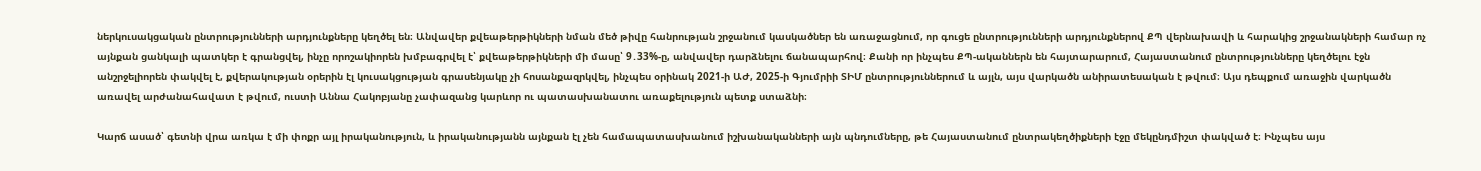ներկուսակցական ընտրությունների արդյունքները կեղծել են։ Անվավեր քվեաթերթիկների նման մեծ թիվը հանրության շրջանում կասկածներ են առաջացնում, որ գուցե ընտրությունների արդյունքներով ՔՊ վերնախավի և հարակից շրջանակների համար ոչ այնքան ցանկալի պատկեր է գրանցվել, ինչը որոշակիորեն խմբագրվել է՝ քվեաթերթիկների մի մասը՝ 9․33%-ը, անվավեր դարձնելու ճանապարհով։ Քանի որ ինչպես ՔՊ-ականներն են հայտարարում, Հայաստանում ընտրությունները կեղծելու էջն անշրջելիորեն փակվել է, քվերակության օրերին էլ կուսակցության գրասենյակը չի հոսանքազրկվել, ինչպես օրինակ 2021-ի ԱԺ, 2025-ի Գյումրիի ՏԻՄ ընտրություններում և այլն, այս վարկածն անիրատեսական է թվում։ Այս դեպքում առաջին վարկածն առավել արժանահավատ է թվում, ուստի Աննա Հակոբյանը չափազանց կարևոր ու պատասխանատու առաքելություն պետք ստաձնի։

Կարճ ասած՝ գետնի վրա առկա է մի փոքր այլ իրականություն, և իրականությանն այնքան էլ չեն համապատասխանում իշխանականների այն պնդումները, թե Հայաստանում ընտրակեղծիքների էջը մեկընդմիշտ փակված է։ Ինչպես այս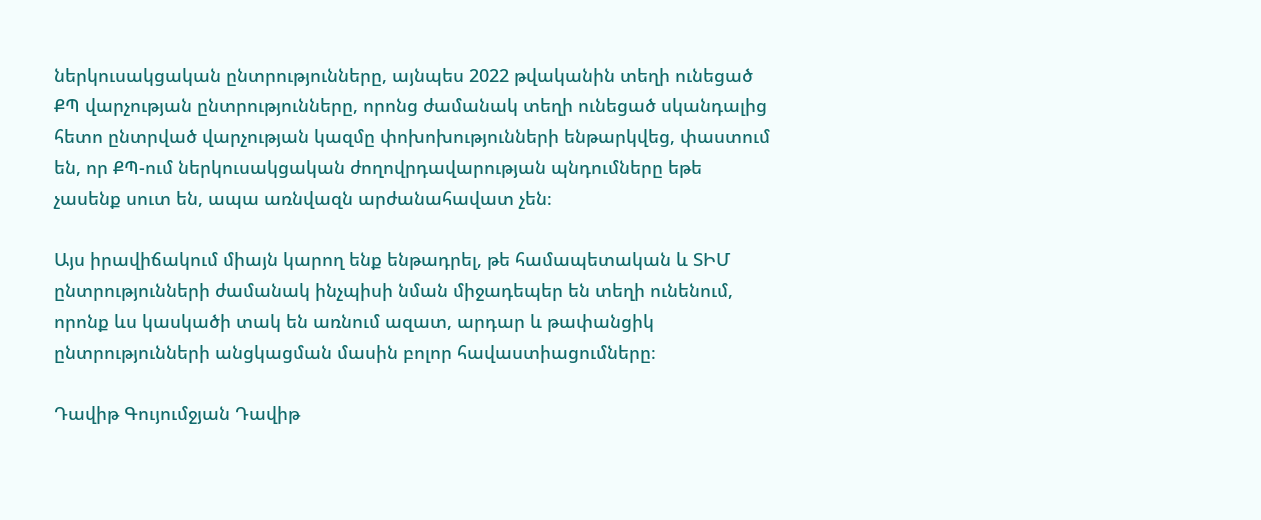ներկուսակցական ընտրությունները, այնպես 2022 թվականին տեղի ունեցած ՔՊ վարչության ընտրությունները, որոնց ժամանակ տեղի ունեցած սկանդալից հետո ընտրված վարչության կազմը փոխոխությունների ենթարկվեց, փաստում են, որ ՔՊ-ում ներկուսակցական ժողովրդավարության պնդումները եթե չասենք սուտ են, ապա առնվազն արժանահավատ չեն։

Այս իրավիճակում միայն կարող ենք ենթադրել, թե համապետական և ՏԻՄ ընտրությունների ժամանակ ինչպիսի նման միջադեպեր են տեղի ունենում, որոնք ևս կասկածի տակ են առնում ազատ, արդար և թափանցիկ ընտրությունների անցկացման մասին բոլոր հավաստիացումները։

Դավիթ Գույումջյան Դավիթ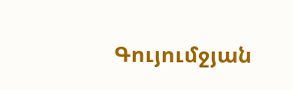Գույումջյան